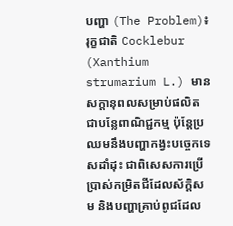បញ្ហា (The Problem)៖ រុក្ខជាតិ Cocklebur (Xanthium strumarium L.) មានសក្តានុពលសម្រាប់ផលិតជាបន្លែពាណិជ្ជកម្ម ប៉ុន្តែប្រឈមនឹងបញ្ហាកង្វះបច្ចេកទេសដាំដុះ ជាពិសេសការប្រើប្រាស់កម្រិតជីដែលស័ក្តិសម និងបញ្ហាគ្រាប់ពូជដែល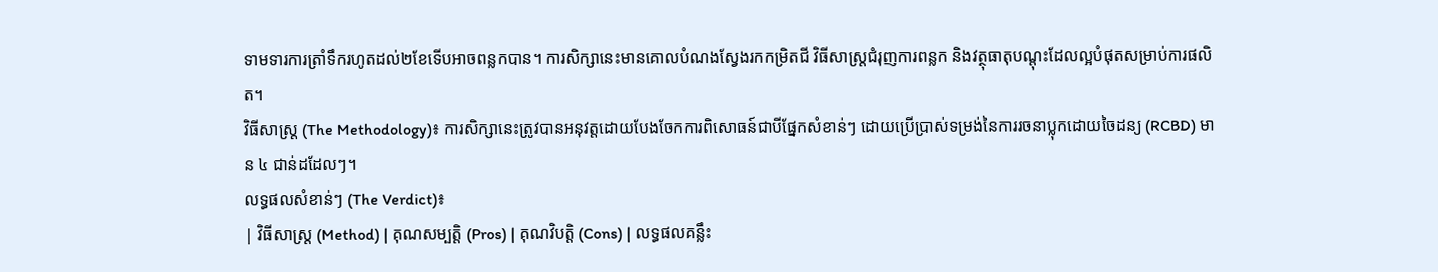ទាមទារការត្រាំទឹករហូតដល់២ខែទើបអាចពន្លកបាន។ ការសិក្សានេះមានគោលបំណងស្វែងរកកម្រិតជី វិធីសាស្ត្រជំរុញការពន្លក និងវត្ថុធាតុបណ្តុះដែលល្អបំផុតសម្រាប់ការផលិត។
វិធីសាស្ត្រ (The Methodology)៖ ការសិក្សានេះត្រូវបានអនុវត្តដោយបែងចែកការពិសោធន៍ជាបីផ្នែកសំខាន់ៗ ដោយប្រើប្រាស់ទម្រង់នៃការរចនាប្លុកដោយចៃដន្យ (RCBD) មាន ៤ ជាន់ដដែលៗ។
លទ្ធផលសំខាន់ៗ (The Verdict)៖
| វិធីសាស្ត្រ (Method) | គុណសម្បត្តិ (Pros) | គុណវិបត្តិ (Cons) | លទ្ធផលគន្លឹះ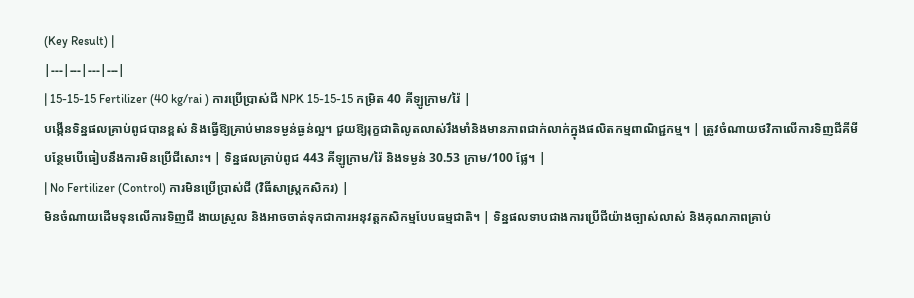(Key Result) |
|---|---|---|---|
| 15-15-15 Fertilizer (40 kg/rai ) ការប្រើប្រាស់ជី NPK 15-15-15 កម្រិត 40 គីឡូក្រាម/រ៉ៃ |
បង្កើនទិន្នផលគ្រាប់ពូជបានខ្ពស់ និងធ្វើឱ្យគ្រាប់មានទម្ងន់ធ្ងន់ល្អ។ ជួយឱ្យរុក្ខជាតិលូតលាស់រឹងមាំនិងមានភាពជាក់លាក់ក្នុងផលិតកម្មពាណិជ្ជកម្ម។ | ត្រូវចំណាយថវិកាលើការទិញជីគីមីបន្ថែមបើធៀបនឹងការមិនប្រើជីសោះ។ | ទិន្នផលគ្រាប់ពូជ 443 គីឡូក្រាម/រ៉ៃ និងទម្ងន់ 30.53 ក្រាម/100 ផ្លែ។ |
| No Fertilizer (Control) ការមិនប្រើប្រាស់ជី (វិធីសាស្ត្រកសិករ) |
មិនចំណាយដើមទុនលើការទិញជី ងាយស្រួល និងអាចចាត់ទុកជាការអនុវត្តកសិកម្មបែបធម្មជាតិ។ | ទិន្នផលទាបជាងការប្រើជីយ៉ាងច្បាស់លាស់ និងគុណភាពគ្រាប់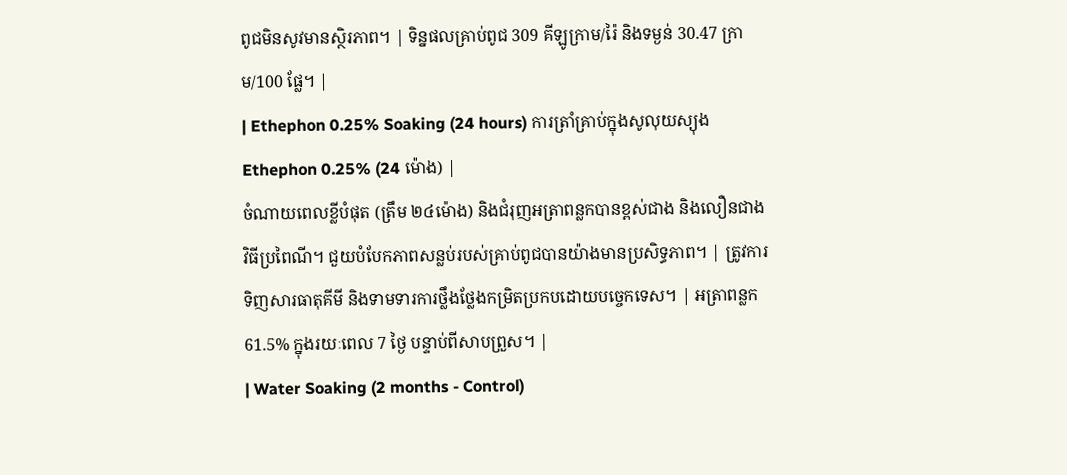ពូជមិនសូវមានស្ថិរភាព។ | ទិន្នផលគ្រាប់ពូជ 309 គីឡូក្រាម/រ៉ៃ និងទម្ងន់ 30.47 ក្រាម/100 ផ្លែ។ |
| Ethephon 0.25% Soaking (24 hours) ការត្រាំគ្រាប់ក្នុងសូលុយស្យុង Ethephon 0.25% (24 ម៉ោង) |
ចំណាយពេលខ្លីបំផុត (ត្រឹម ២៤ម៉ោង) និងជំរុញអត្រាពន្លកបានខ្ពស់ជាង និងលឿនជាងវិធីប្រពៃណី។ ជួយបំបែកភាពសន្លប់របស់គ្រាប់ពូជបានយ៉ាងមានប្រសិទ្ធភាព។ | ត្រូវការទិញសារធាតុគីមី និងទាមទារការថ្លឹងថ្លែងកម្រិតប្រកបដោយបច្ចេកទេស។ | អត្រាពន្លក 61.5% ក្នុងរយៈពេល 7 ថ្ងៃ បន្ទាប់ពីសាបព្រួស។ |
| Water Soaking (2 months - Control)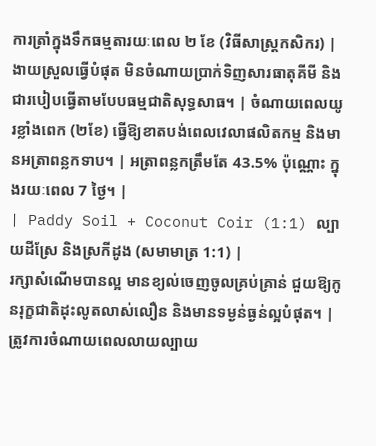ការត្រាំក្នុងទឹកធម្មតារយៈពេល ២ ខែ (វិធីសាស្ត្រកសិករ) |
ងាយស្រួលធ្វើបំផុត មិនចំណាយប្រាក់ទិញសារធាតុគីមី និងជារបៀបធ្វើតាមបែបធម្មជាតិសុទ្ធសាធ។ | ចំណាយពេលយូរខ្លាំងពេក (២ខែ) ធ្វើឱ្យខាតបង់ពេលវេលាផលិតកម្ម និងមានអត្រាពន្លកទាប។ | អត្រាពន្លកត្រឹមតែ 43.5% ប៉ុណ្ណោះ ក្នុងរយៈពេល 7 ថ្ងៃ។ |
| Paddy Soil + Coconut Coir (1:1) ល្បាយដីស្រែ និងស្រកីដូង (សមាមាត្រ 1:1) |
រក្សាសំណើមបានល្អ មានខ្យល់ចេញចូលគ្រប់គ្រាន់ ជួយឱ្យកូនរុក្ខជាតិដុះលូតលាស់លឿន និងមានទម្ងន់ធ្ងន់ល្អបំផុត។ | ត្រូវការចំណាយពេលលាយល្បាយ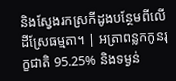និងស្វែងរកស្រកីដូងបន្ថែមពីលើដីស្រែធម្មតា។ | អត្រាពន្លកកូនរុក្ខជាតិ 95.25% និងទម្ងន់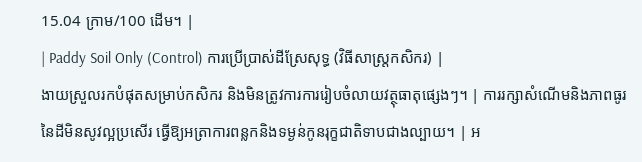15.04 ក្រាម/100 ដើម។ |
| Paddy Soil Only (Control) ការប្រើប្រាស់ដីស្រែសុទ្ធ (វិធីសាស្ត្រកសិករ) |
ងាយស្រួលរកបំផុតសម្រាប់កសិករ និងមិនត្រូវការការរៀបចំលាយវត្ថុធាតុផ្សេងៗ។ | ការរក្សាសំណើមនិងភាពធូរនៃដីមិនសូវល្អប្រសើរ ធ្វើឱ្យអត្រាការពន្លកនិងទម្ងន់កូនរុក្ខជាតិទាបជាងល្បាយ។ | អ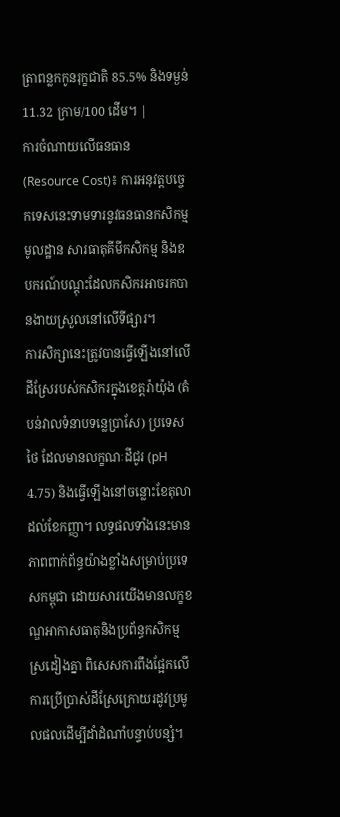ត្រាពន្លកកូនរុក្ខជាតិ 85.5% និងទម្ងន់ 11.32 ក្រាម/100 ដើម។ |
ការចំណាយលើធនធាន (Resource Cost)៖ ការអនុវត្តបច្ចេកទេសនេះទាមទារនូវធនធានកសិកម្មមូលដ្ឋាន សារធាតុគីមីកសិកម្ម និងឧបករណ៍បណ្តុះដែលកសិករអាចរកបានងាយស្រួលនៅលើទីផ្សារ។
ការសិក្សានេះត្រូវបានធ្វើឡើងនៅលើដីស្រែរបស់កសិករក្នុងខេត្តរ៉ាយ៉ុង (តំបន់វាលទំនាបទន្លេប្រាសែ) ប្រទេសថៃ ដែលមានលក្ខណៈដីជូរ (pH 4.75) និងធ្វើឡើងនៅចន្លោះខែតុលាដល់ខែកញ្ញា។ លទ្ធផលទាំងនេះមានភាពពាក់ព័ន្ធយ៉ាងខ្លាំងសម្រាប់ប្រទេសកម្ពុជា ដោយសារយើងមានលក្ខខណ្ឌអាកាសធាតុនិងប្រព័ន្ធកសិកម្មស្រដៀងគ្នា ពិសេសការពឹងផ្អែកលើការប្រើប្រាស់ដីស្រែក្រោយរដូវប្រមូលផលដើម្បីដាំដំណាំបន្ទាប់បន្សំ។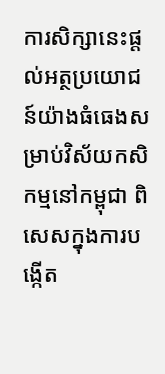ការសិក្សានេះផ្តល់អត្ថប្រយោជន៍យ៉ាងធំធេងសម្រាប់វិស័យកសិកម្មនៅកម្ពុជា ពិសេសក្នុងការបង្កើត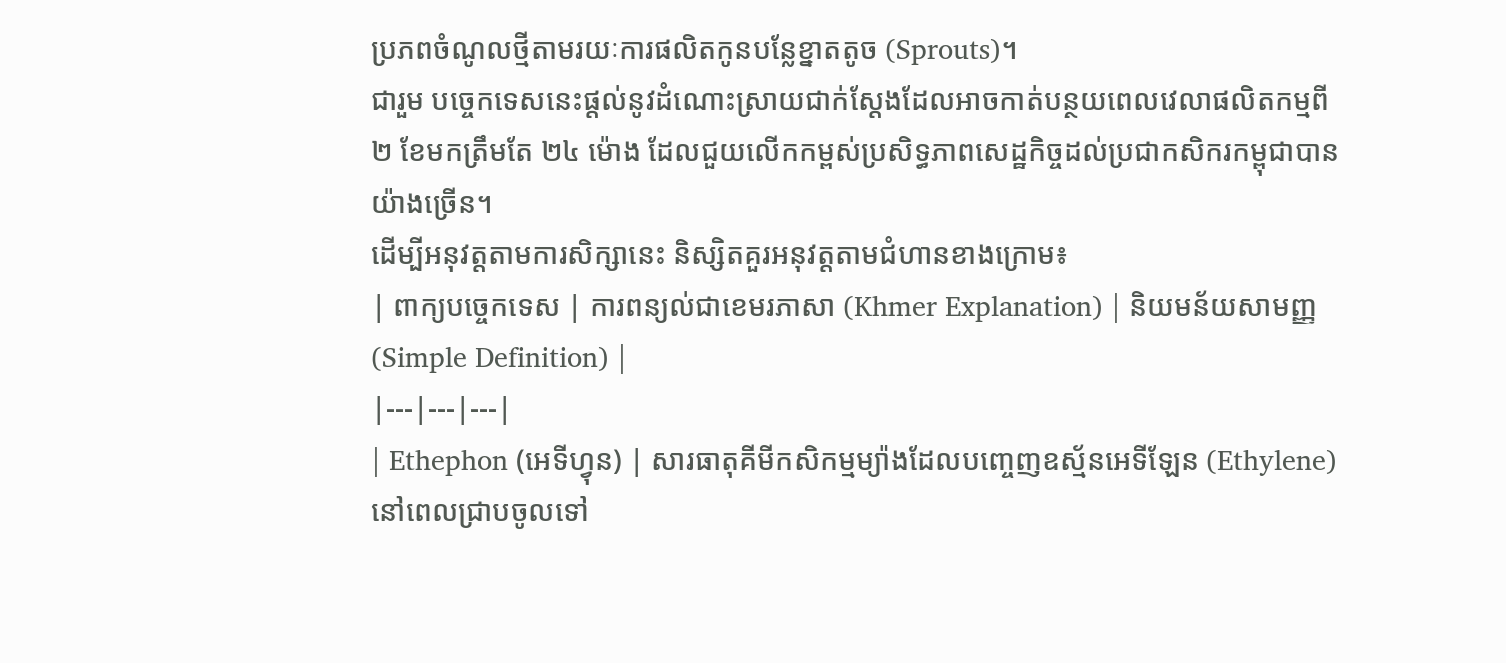ប្រភពចំណូលថ្មីតាមរយៈការផលិតកូនបន្លែខ្នាតតូច (Sprouts)។
ជារួម បច្ចេកទេសនេះផ្តល់នូវដំណោះស្រាយជាក់ស្តែងដែលអាចកាត់បន្ថយពេលវេលាផលិតកម្មពី ២ ខែមកត្រឹមតែ ២៤ ម៉ោង ដែលជួយលើកកម្ពស់ប្រសិទ្ធភាពសេដ្ឋកិច្ចដល់ប្រជាកសិករកម្ពុជាបានយ៉ាងច្រើន។
ដើម្បីអនុវត្តតាមការសិក្សានេះ និស្សិតគួរអនុវត្តតាមជំហានខាងក្រោម៖
| ពាក្យបច្ចេកទេស | ការពន្យល់ជាខេមរភាសា (Khmer Explanation) | និយមន័យសាមញ្ញ (Simple Definition) |
|---|---|---|
| Ethephon (អេទីហ្វុន) | សារធាតុគីមីកសិកម្មម្យ៉ាងដែលបញ្ចេញឧស្ម័នអេទីឡែន (Ethylene) នៅពេលជ្រាបចូលទៅ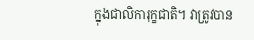ក្នុងជាលិការុក្ខជាតិ។ វាត្រូវបាន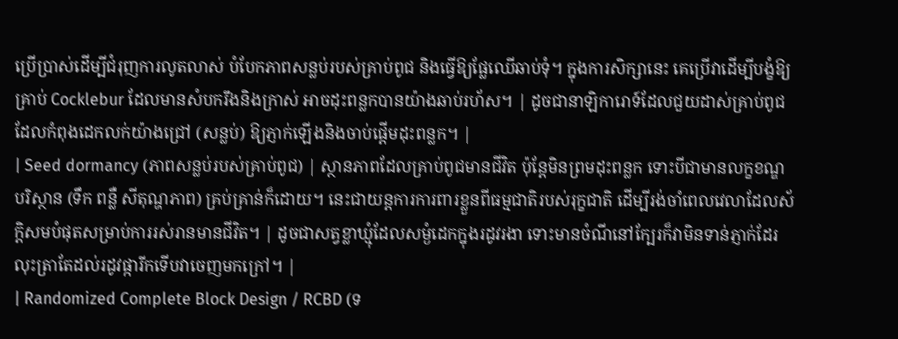ប្រើប្រាស់ដើម្បីជំរុញការលូតលាស់ បំបែកភាពសន្លប់របស់គ្រាប់ពូជ និងធ្វើឱ្យផ្លែឈើឆាប់ទុំ។ ក្នុងការសិក្សានេះ គេប្រើវាដើម្បីបង្ខំឱ្យគ្រាប់ Cocklebur ដែលមានសំបករឹងនិងក្រាស់ អាចដុះពន្លកបានយ៉ាងឆាប់រហ័ស។ | ដូចជានាឡិការោទ៍ដែលជួយដាស់គ្រាប់ពូជដែលកំពុងដេកលក់យ៉ាងជ្រៅ (សន្លប់) ឱ្យភ្ញាក់ឡើងនិងចាប់ផ្តើមដុះពន្លក។ |
| Seed dormancy (ភាពសន្លប់របស់គ្រាប់ពូជ) | ស្ថានភាពដែលគ្រាប់ពូជមានជីវិត ប៉ុន្តែមិនព្រមដុះពន្លក ទោះបីជាមានលក្ខខណ្ឌបរិស្ថាន (ទឹក ពន្លឺ សីតុណ្ហភាព) គ្រប់គ្រាន់ក៏ដោយ។ នេះជាយន្តការការពារខ្លួនពីធម្មជាតិរបស់រុក្ខជាតិ ដើម្បីរង់ចាំពេលវេលាដែលស័ក្តិសមបំផុតសម្រាប់ការរស់រានមានជីវិត។ | ដូចជាសត្វខ្លាឃ្មុំដែលសម្ងំដេកក្នុងរដូវរងា ទោះមានចំណីនៅក្បែរក៏វាមិនទាន់ភ្ញាក់ដែរ លុះត្រាតែដល់រដូវផ្ការីកទើបវាចេញមកក្រៅ។ |
| Randomized Complete Block Design / RCBD (ទ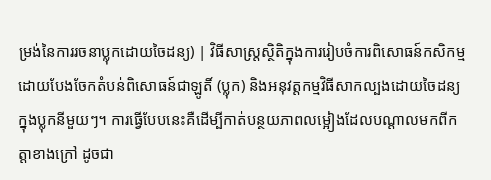ម្រង់នៃការរចនាប្លុកដោយចៃដន្យ) | វិធីសាស្ត្រស្ថិតិក្នុងការរៀបចំការពិសោធន៍កសិកម្ម ដោយបែងចែកតំបន់ពិសោធន៍ជាឡូតិ៍ (ប្លុក) និងអនុវត្តកម្មវិធីសាកល្បងដោយចៃដន្យក្នុងប្លុកនីមួយៗ។ ការធ្វើបែបនេះគឺដើម្បីកាត់បន្ថយភាពលម្អៀងដែលបណ្តាលមកពីកត្តាខាងក្រៅ ដូចជា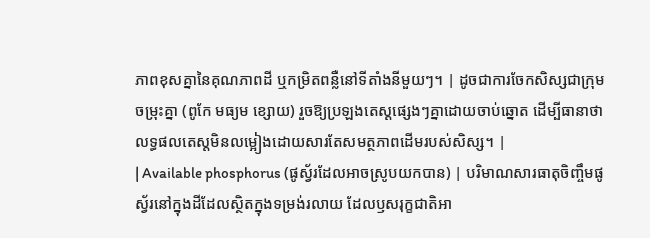ភាពខុសគ្នានៃគុណភាពដី ឬកម្រិតពន្លឺនៅទីតាំងនីមួយៗ។ | ដូចជាការចែកសិស្សជាក្រុមចម្រុះគ្នា (ពូកែ មធ្យម ខ្សោយ) រួចឱ្យប្រឡងតេស្តផ្សេងៗគ្នាដោយចាប់ឆ្នោត ដើម្បីធានាថាលទ្ធផលតេស្តមិនលម្អៀងដោយសារតែសមត្ថភាពដើមរបស់សិស្ស។ |
| Available phosphorus (ផូស្វ័រដែលអាចស្រូបយកបាន) | បរិមាណសារធាតុចិញ្ចឹមផូស្វ័រនៅក្នុងដីដែលស្ថិតក្នុងទម្រង់រលាយ ដែលឫសរុក្ខជាតិអា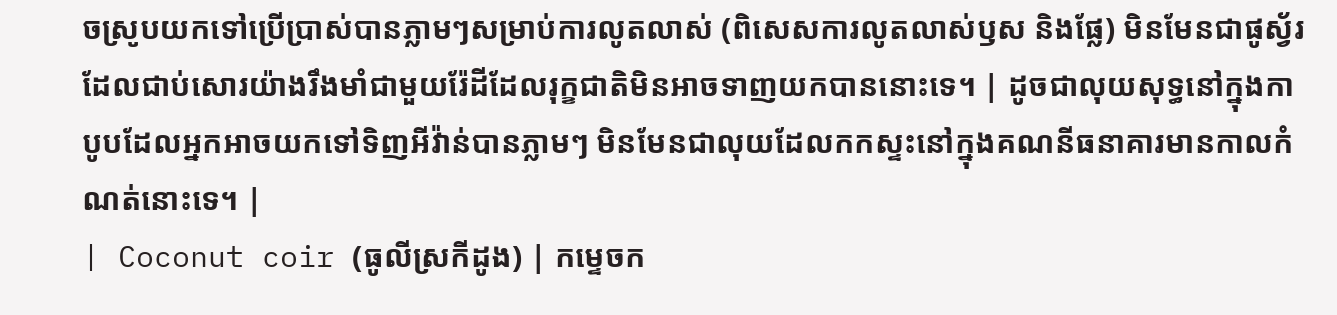ចស្រូបយកទៅប្រើប្រាស់បានភ្លាមៗសម្រាប់ការលូតលាស់ (ពិសេសការលូតលាស់ឫស និងផ្លែ) មិនមែនជាផូស្វ័រដែលជាប់សោរយ៉ាងរឹងមាំជាមួយរ៉ែដីដែលរុក្ខជាតិមិនអាចទាញយកបាននោះទេ។ | ដូចជាលុយសុទ្ធនៅក្នុងកាបូបដែលអ្នកអាចយកទៅទិញអីវ៉ាន់បានភ្លាមៗ មិនមែនជាលុយដែលកកស្ទះនៅក្នុងគណនីធនាគារមានកាលកំណត់នោះទេ។ |
| Coconut coir (ធូលីស្រកីដូង) | កម្ទេចក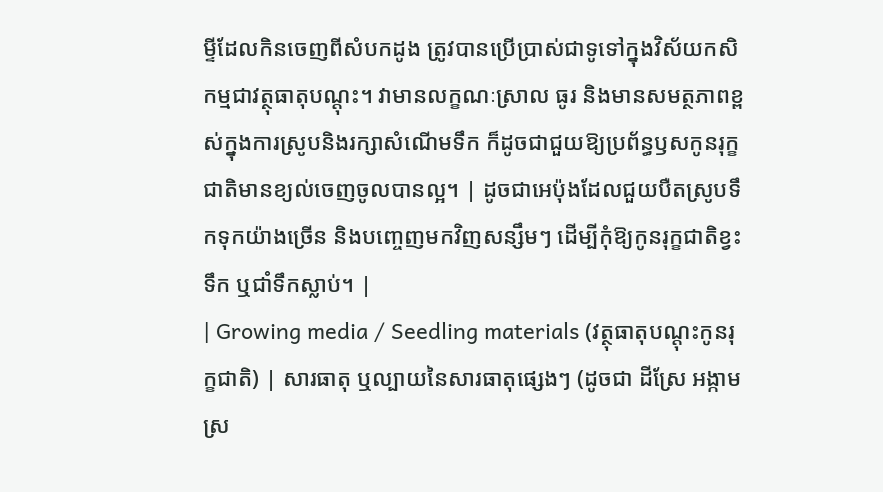ម្ទីដែលកិនចេញពីសំបកដូង ត្រូវបានប្រើប្រាស់ជាទូទៅក្នុងវិស័យកសិកម្មជាវត្ថុធាតុបណ្តុះ។ វាមានលក្ខណៈស្រាល ធូរ និងមានសមត្ថភាពខ្ពស់ក្នុងការស្រូបនិងរក្សាសំណើមទឹក ក៏ដូចជាជួយឱ្យប្រព័ន្ធឫសកូនរុក្ខជាតិមានខ្យល់ចេញចូលបានល្អ។ | ដូចជាអេប៉ុងដែលជួយបឺតស្រូបទឹកទុកយ៉ាងច្រើន និងបញ្ចេញមកវិញសន្សឹមៗ ដើម្បីកុំឱ្យកូនរុក្ខជាតិខ្វះទឹក ឬជាំទឹកស្លាប់។ |
| Growing media / Seedling materials (វត្ថុធាតុបណ្តុះកូនរុក្ខជាតិ) | សារធាតុ ឬល្បាយនៃសារធាតុផ្សេងៗ (ដូចជា ដីស្រែ អង្កាម ស្រ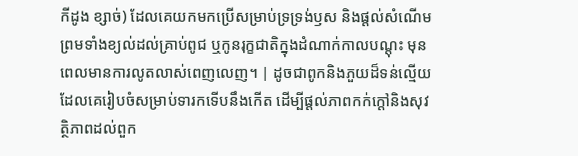កីដូង ខ្សាច់) ដែលគេយកមកប្រើសម្រាប់ទ្រទ្រង់ឫស និងផ្តល់សំណើម ព្រមទាំងខ្យល់ដល់គ្រាប់ពូជ ឬកូនរុក្ខជាតិក្នុងដំណាក់កាលបណ្តុះ មុនពេលមានការលូតលាស់ពេញលេញ។ | ដូចជាពូកនិងភួយដ៏ទន់ល្មើយដែលគេរៀបចំសម្រាប់ទារកទើបនឹងកើត ដើម្បីផ្តល់ភាពកក់ក្តៅនិងសុវត្ថិភាពដល់ពួក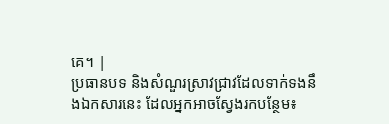គេ។ |
ប្រធានបទ និងសំណួរស្រាវជ្រាវដែលទាក់ទងនឹងឯកសារនេះ ដែលអ្នកអាចស្វែងរកបន្ថែម៖